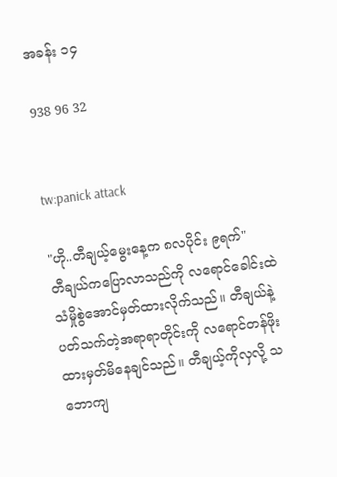အခန်း ၁၄

938 96 32


tw:panick attack

"ဟို..တီချယ့်မွေးနေ့က ၈လပိုင်း ၉ရက်"
တီချယ်ကပြောလာသည်ကို လရောင်ခေါင်းထဲသံမှိုစွဲအောင်မှတ်ထားလိုက်သည်။ တီချယ်နဲ့ပတ်သက်တဲ့အရာရာတိုင်းကို လရောင်တန်ဖိုးထားမှတ်မိနေချင်သည်။ တီချယ့်ကိုလှလို့ သဘောကျ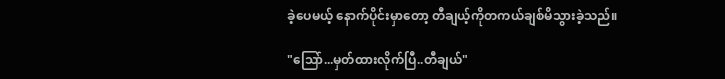ခဲ့ပေမယ့် နောက်ပိုင်းမှာတော့ တီချယ့်ကိုတကယ်ချစ်မိသွားခဲ့သည်။

"သြော်...မှတ်ထားလိုက်ပြီ..တီချယ်"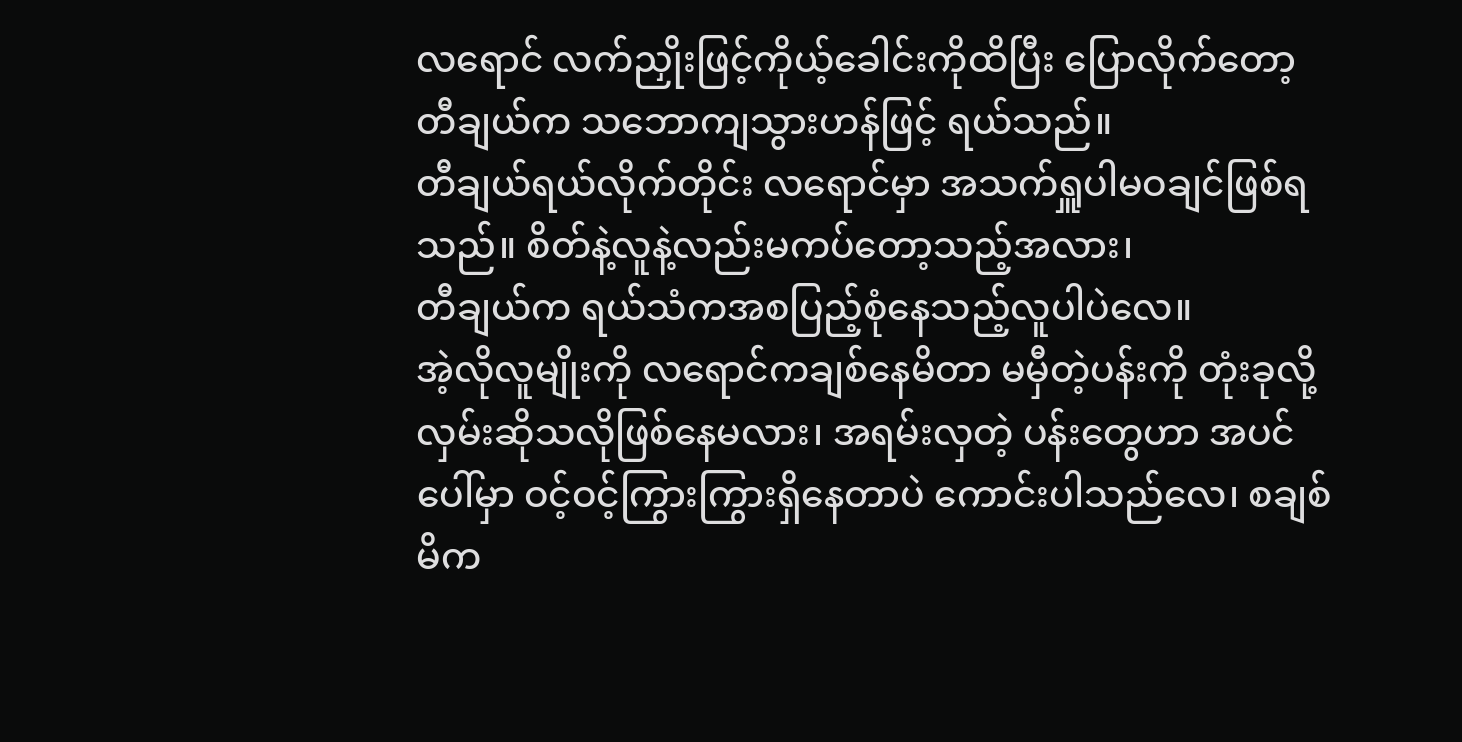လရောင် လက်ညှိုးဖြင့်ကိုယ့်ခေါင်းကိုထိပြီး ပြောလိုက်တော့ တီချယ်က သဘောကျသွားဟန်ဖြင့် ရယ်သည်။
တီချယ်ရယ်လိုက်တိုင်း လရောင်မှာ အသက်ရှူပါမဝချင်ဖြစ်ရသည်။ စိတ်နဲ့လူနဲ့လည်းမကပ်တော့သည့်အလား၊
တီချယ်က ရယ်သံကအစပြည့်စုံနေသည့်လူပါပဲလေ။
အဲ့လိုလူမျိုးကို လရောင်ကချစ်နေမိတာ မမှီတဲ့ပန်းကို တုံးခုလို့လှမ်းဆိုသလိုဖြစ်နေမလား၊ အရမ်းလှတဲ့ ပန်းတွေဟာ အပင်ပေါ်မှာ ဝင့်ဝင့်ကြွားကြွားရှိနေတာပဲ ကောင်းပါသည်လေ၊ စချစ်မိက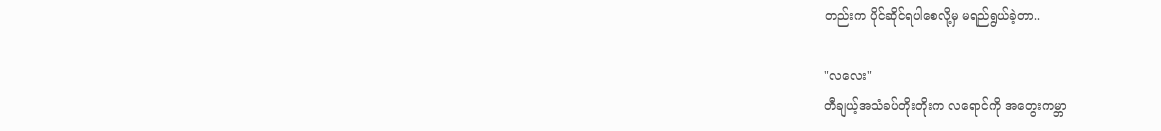တည်းက ပိုင်ဆိုင်ရပါစေလို့မှ မရည်ရွယ်ခဲ့တာ..

"လလေး"
တီချယ့်အသံခပ်တိုးတိုးက လရောင်ကို အတွေးကမ္ဘာ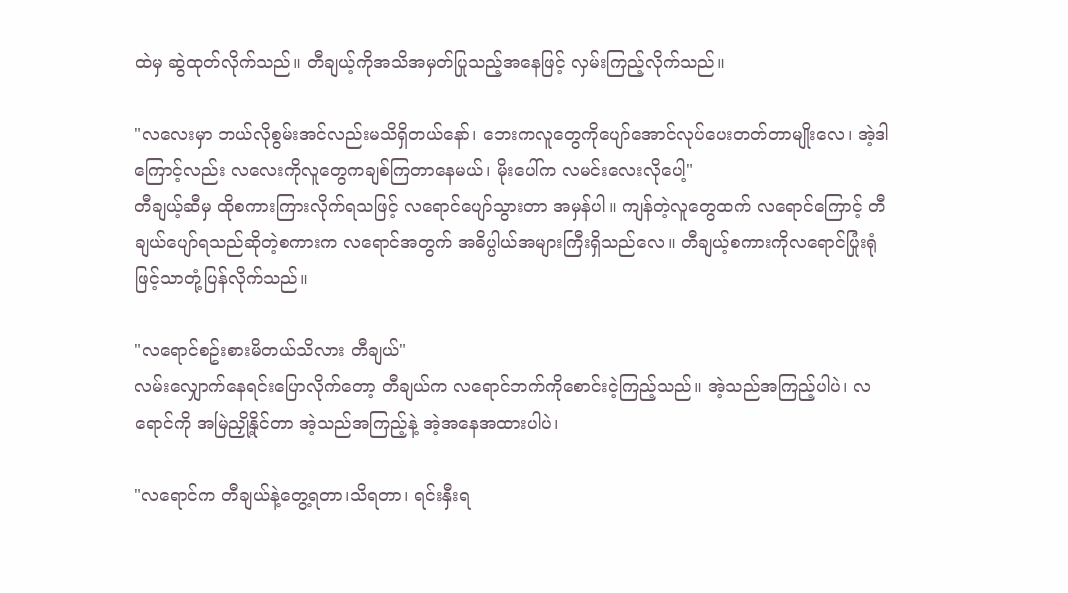ထဲမှ ဆွဲထုတ်လိုက်သည်။ တီချယ့်ကိုအသိအမှတ်ပြုသည့်အနေဖြင့် လှမ်းကြည့်လိုက်သည်။

"လလေးမှာ ဘယ်လိုစွမ်းအင်လည်းမသိရှိတယ်နော်၊ ဘေးကလူတွေကိုပျော်အောင်လုပ်ပေးတတ်တာမျိုးလေ၊ အဲ့ဒါကြောင့်လည်း လလေးကိုလူတွေကချစ်ကြတာနေမယ်၊ မိုးပေါ်က လမင်းလေးလိုပေါ့"
တီချယ့်ဆီမှ ထိုစကားကြားလိုက်ရသဖြင့် လရောင်ပျော်သွားတာ အမှန်ပါ။ ကျန်တဲ့လူတွေထက် လရောင်ကြောင့် တီချယ်ပျော်ရသည်ဆိုတဲ့စကားက လရောင်အတွက် အဓိပ္ပါယ်အများကြီးရှိသည်လေ။ တီချယ့်စကားကိုလရောင်ပြုံးရုံဖြင့်သာတုံ့ပြန်လိုက်သည်။

"လရောင်စဥ်းစားမိတယ်သိလား တီချယ်"
လမ်းလျှောက်နေရင်းပြောလိုက်တော့ တီချယ်က လရောင်ဘက်ကိုစောင်းငဲ့ကြည့်သည်။ အဲ့သည်အကြည့်ပါပဲ၊ လရောင်ကို အမြဲညှို့နိုင်တာ အဲ့သည်အကြည့်နဲ့ အဲ့အနေအထားပါပဲ၊

"လရောင်က တီချယ်နဲ့တွေ့ရတာ၊သိရတာ၊ ရင်းနှီးရ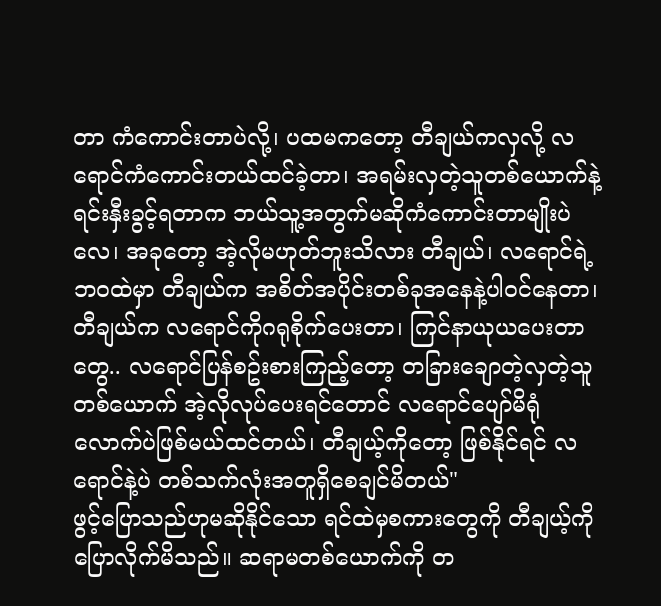တာ ကံကောင်းတာပဲလို့၊ ပထမကတော့ တီချယ်ကလှလို့ လရောင်ကံကောင်းတယ်ထင်ခဲ့တာ၊ အရမ်းလှတဲ့သူတစ်ယောက်နဲ့ ရင်းနှီးခွင့်ရတာက ဘယ်သူ့အတွက်မဆိုကံကောင်းတာမျိုးပဲလေ၊ အခုတော့ အဲ့လိုမဟုတ်ဘူးသိလား တီချယ်၊ လရောင်ရဲ့ ဘဝထဲမှာ တီချယ်က အစိတ်အပိုင်းတစ်ခုအနေနဲ့ပါဝင်နေတာ၊ တီချယ်က လရောင်ကိုဂရုစိုက်ပေးတာ၊ ကြင်နာယုယပေးတာတွေ.. လရောင်ပြန်စဥ်းစားကြည့်တော့ တခြားချောတဲ့လှတဲ့သူတစ်ယောက် အဲ့လိုလုပ်ပေးရင်တောင် လရောင်ပျော်မိရုံလောက်ပဲဖြစ်မယ်ထင်တယ်၊ တီချယ့်ကိုတော့ ဖြစ်နိုင်ရင် လရောင်နဲ့ပဲ တစ်သက်လုံးအတူရှိစေချင်မိတယ်"
ဖွင့်ပြောသည်ဟုမဆိုနိုင်သော ရင်ထဲမှစကားတွေကို တီချယ့်ကိုပြောလိုက်မိသည်။ ဆရာမတစ်ယောက်ကို တ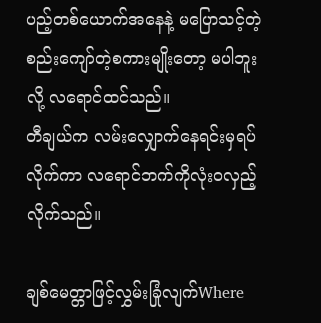ပည့်တစ်ယောက်အနေနဲ့ မပြောသင့်တဲ့ စည်းကျော်တဲ့စကားမျိုးတော့ မပါဘူးလို့ လရောင်ထင်သည်။
တီချယ်က လမ်းလျှောက်နေရင်းမှရပ်လိုက်ကာ လရောင်ဘက်ကိုလုံးဝလှည့်လိုက်သည်။

ချစ်မေတ္တာဖြင့်လွှမ်းခြုံလျက်Where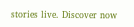stories live. Discover now